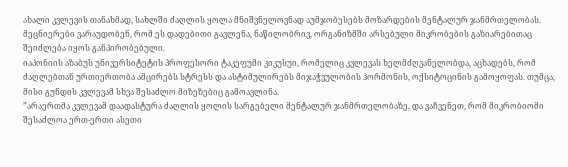ახალი კვლევის თანახმად, სახლში ძაღლის ყოლა მნიშვნელოვნად აუმჯობესებს მოზარდების მენტალურ ჯანმრთელობას. მეცნიერები ვარაუდობენ, რომ ეს დადებითი გავლენა, ნაწილობრივ, ორგანიზმში არსებული მიკრობების გაზიარებითაც შეიძლება იყოს განპირობებული.
იაპონიის აზაბუს უნივერსიტეტის პროფესორი ტაკეფუმი კიკუსუი, რომელიც კვლევას ხელმძღვანელობდა, აცხადებს, რომ ძაღლებთან ურთიერთობა ამცირებს სტრესს და ასტიმულირებს მიჯაჭვულობის ჰორმონის, ოქსიტოცინის გამოყოფას. თუმცა, მისი გუნდის კვლევამ სხვა შესაძლო მიზეზებიც გამოავლინა.
”არაერთმა კვლევამ დაადასტურა ძაღლის ყოლის სარგებელი მენტალურ ჯანმრთელობაზე, და ვაჩვენეთ, რომ მიკრობიომი შესაძლოა ერთ-ერთი ასეთი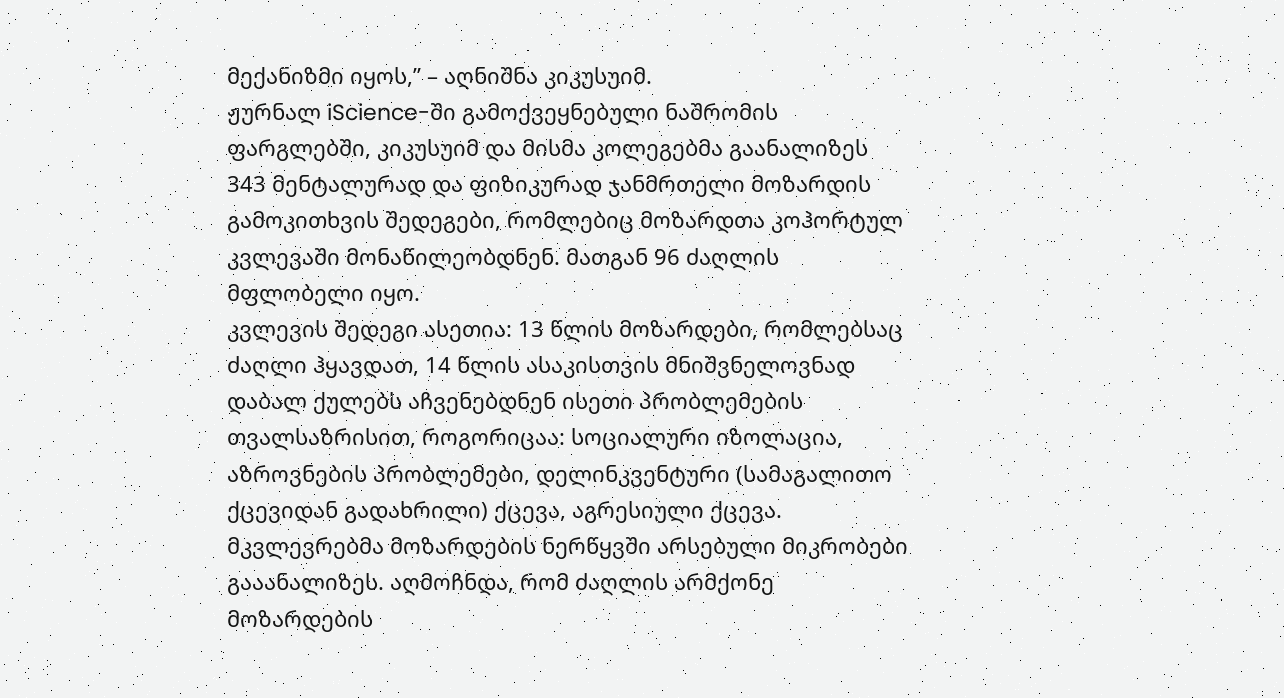მექანიზმი იყოს,” – აღნიშნა კიკუსუიმ.
ჟურნალ iScience-ში გამოქვეყნებული ნაშრომის ფარგლებში, კიკუსუიმ და მისმა კოლეგებმა გაანალიზეს 343 მენტალურად და ფიზიკურად ჯანმრთელი მოზარდის გამოკითხვის შედეგები, რომლებიც მოზარდთა კოჰორტულ კვლევაში მონაწილეობდნენ. მათგან 96 ძაღლის მფლობელი იყო.
კვლევის შედეგი ასეთია: 13 წლის მოზარდები, რომლებსაც ძაღლი ჰყავდათ, 14 წლის ასაკისთვის მნიშვნელოვნად დაბალ ქულებს აჩვენებდნენ ისეთი პრობლემების თვალსაზრისით, როგორიცაა: სოციალური იზოლაცია, აზროვნების პრობლემები, დელინკვენტური (სამაგალითო ქცევიდან გადახრილი) ქცევა, აგრესიული ქცევა.
მკვლევრებმა მოზარდების ნერწყვში არსებული მიკრობები გააანალიზეს. აღმოჩნდა, რომ ძაღლის არმქონე მოზარდების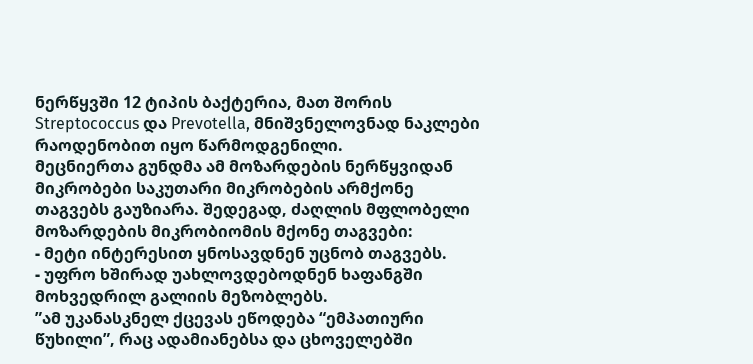ნერწყვში 12 ტიპის ბაქტერია, მათ შორის Streptococcus და Prevotella, მნიშვნელოვნად ნაკლები რაოდენობით იყო წარმოდგენილი.
მეცნიერთა გუნდმა ამ მოზარდების ნერწყვიდან მიკრობები საკუთარი მიკრობების არმქონე თაგვებს გაუზიარა. შედეგად, ძაღლის მფლობელი მოზარდების მიკრობიომის მქონე თაგვები:
- მეტი ინტერესით ყნოსავდნენ უცნობ თაგვებს.
- უფრო ხშირად უახლოვდებოდნენ ხაფანგში მოხვედრილ გალიის მეზობლებს.
”ამ უკანასკნელ ქცევას ეწოდება “ემპათიური წუხილი”, რაც ადამიანებსა და ცხოველებში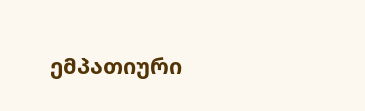ემპათიური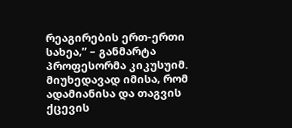რეაგირების ერთ-ერთი სახეა,” – განმარტა პროფესორმა კიკუსუიმ.
მიუხედავად იმისა, რომ ადამიანისა და თაგვის ქცევის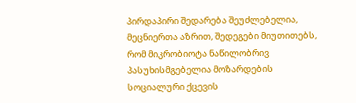პირდაპირი შედარება შეუძლებელია, მეცნიერთა აზრით, შედეგები მიუთითებს, რომ მიკრობიოტა ნაწილობრივ პასუხისმგებელია მოზარდების სოციალური ქცევის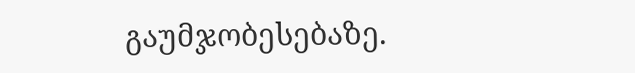გაუმჯობესებაზე.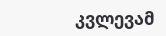კვლევამ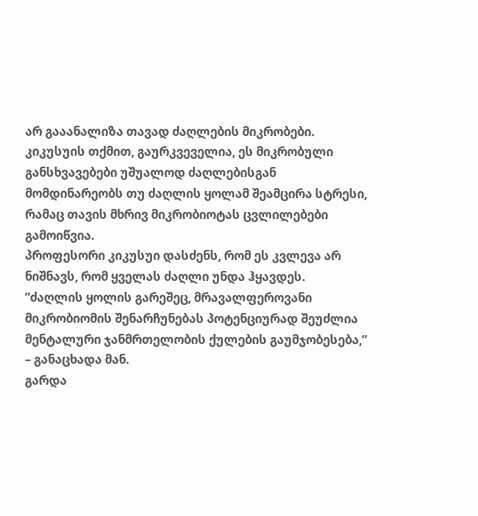არ გააანალიზა თავად ძაღლების მიკრობები. კიკუსუის თქმით, გაურკვეველია, ეს მიკრობული განსხვავებები უშუალოდ ძაღლებისგან მომდინარეობს თუ ძაღლის ყოლამ შეამცირა სტრესი, რამაც თავის მხრივ მიკრობიოტას ცვლილებები გამოიწვია.
პროფესორი კიკუსუი დასძენს, რომ ეს კვლევა არ ნიშნავს, რომ ყველას ძაღლი უნდა ჰყავდეს.
”ძაღლის ყოლის გარეშეც, მრავალფეროვანი მიკრობიომის შენარჩუნებას პოტენციურად შეუძლია მენტალური ჯანმრთელობის ქულების გაუმჯობესება,” – განაცხადა მან.
გარდა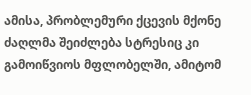ამისა, პრობლემური ქცევის მქონე ძაღლმა შეიძლება სტრესიც კი გამოიწვიოს მფლობელში, ამიტომ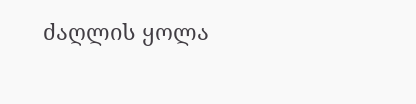ძაღლის ყოლა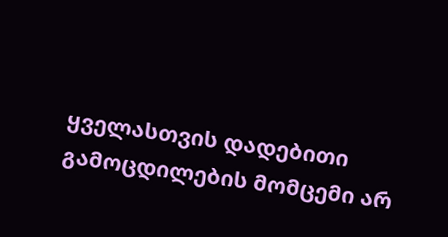ყველასთვის დადებითი გამოცდილების მომცემი არ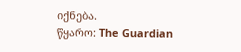იქნება.
წყარო: The Guardian